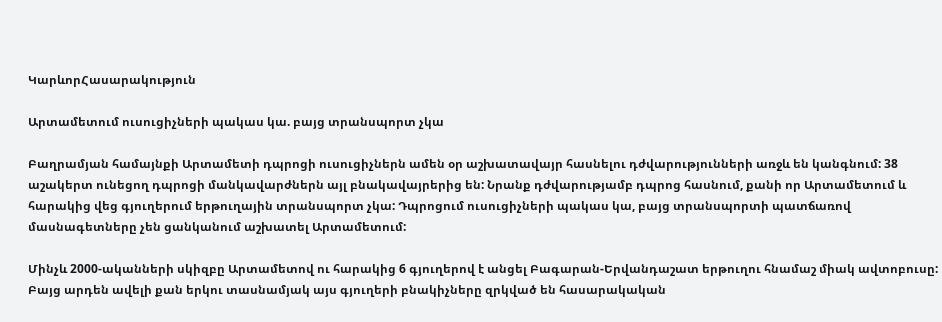ԿարևորՀասարակություն

Արտամետում ուսուցիչների պակաս կա. բայց տրանսպորտ չկա

Բաղրամյան համայնքի Արտամետի դպրոցի ուսուցիչներն ամեն օր աշխատավայր հասնելու դժվարությունների առջև են կանգնում: 38 աշակերտ ունեցող դպրոցի մանկավարժներն այլ բնակավայրերից են: Նրանք դժվարությամբ դպրոց հասնում, քանի որ Արտամետում և հարակից վեց գյուղերում երթուղային տրանսպորտ չկա: Դպրոցում ուսուցիչների պակաս կա, բայց տրանսպորտի պատճառով մասնագետները չեն ցանկանում աշխատել Արտամետում:

Մինչև 2000-ականների սկիզբը Արտամետով ու հարակից 6 գյուղերով է անցել Բագարան-Երվանդաշատ երթուղու հնամաշ միակ ավտոբուսը: Բայց արդեն ավելի քան երկու տասնամյակ այս գյուղերի բնակիչները զրկված են հասարակական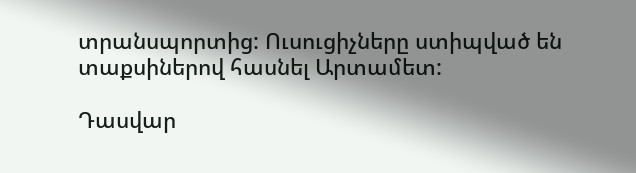տրանսպորտից: Ուսուցիչները ստիպված են տաքսիներով հասնել Արտամետ:

Դասվար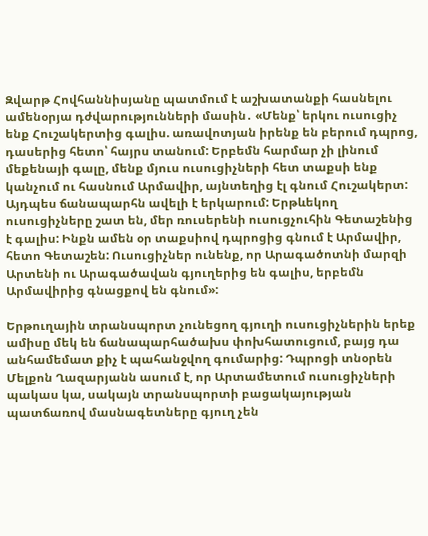Զվարթ Հովհաննիսյանը պատմում է աշխատանքի հասնելու ամենօրյա դժվարությունների մասին․ «Մենք՝ երկու ուսուցիչ ենք Հուշակերտից գալիս. առավոտյան իրենք են բերում դպրոց, դասերից հետո՝ հայրս տանում: Երբեմն հարմար չի լինում մեքենայի գալը, մենք մյուս ուսուցիչների հետ տաքսի ենք կանչում ու հասնում Արմավիր, այնտեղից էլ գնում Հուշակերտ: Այդպես ճանապարհն ավելի է երկարում: Երթևեկող ուսուցիչները շատ են, մեր ռուսերենի ուսուցչուհին Գետաշենից է գալիս: Ինքն ամեն օր տաքսիով դպրոցից գնում է Արմավիր, հետո Գետաշեն: Ուսուցիչներ ունենք, որ Արագածոտնի մարզի Արտենի ու Արագածավան գյուղերից են գալիս, երբեմն Արմավիրից գնացքով են գնում»:

Երթուղային տրանսպորտ չունեցող գյուղի ուսուցիչներին երեք ամիսը մեկ են ճանապարհածախս փոխհատուցում, բայց դա անհամեմատ քիչ է պահանջվող գումարից: Դպրոցի տնօրեն Մելքոն Ղազարյանն ասում է, որ Արտամետում ուսուցիչների պակաս կա, սակայն տրանսպորտի բացակայության պատճառով մասնագետները գյուղ չեն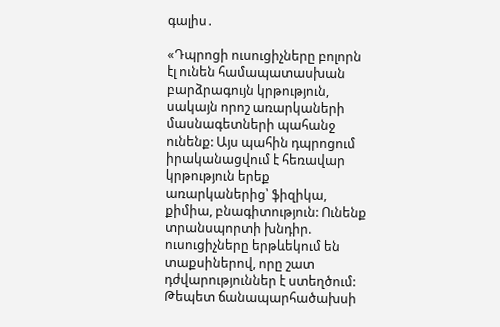գալիս․

«Դպրոցի ուսուցիչները բոլորն էլ ունեն համապատասխան բարձրագույն կրթություն, սակայն որոշ առարկաների մասնագետների պահանջ  ունենք: Այս պահին դպրոցում իրականացվում է հեռավար կրթություն երեք առարկաներից՝ ֆիզիկա, քիմիա, բնագիտություն: Ունենք տրանսպորտի խնդիր. ուսուցիչները երթևեկում են տաքսիներով, որը շատ դժվարություններ է ստեղծում: Թեպետ ճանապարհածախսի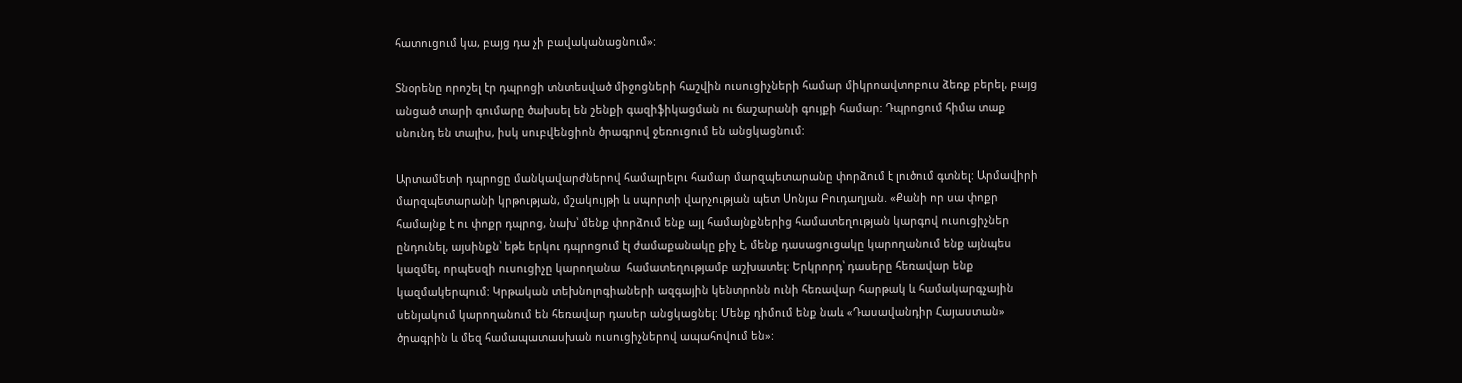հատուցում կա, բայց դա չի բավականացնում»:

Տնօրենը որոշել էր դպրոցի տնտեսված միջոցների հաշվին ուսուցիչների համար միկրոավտոբուս ձեռք բերել, բայց անցած տարի գումարը ծախսել են շենքի գազիֆիկացման ու ճաշարանի գույքի համար: Դպրոցում հիմա տաք սնունդ են տալիս, իսկ սուբվենցիոն ծրագրով ջեռուցում են անցկացնում:

Արտամետի դպրոցը մանկավարժներով համալրելու համար մարզպետարանը փորձում է լուծում գտնել: Արմավիրի մարզպետարանի կրթության, մշակույթի և սպորտի վարչության պետ Սոնյա Բուդաղյան. «Քանի որ սա փոքր համայնք է ու փոքր դպրոց, նախ՝ մենք փորձում ենք այլ համայնքներից համատեղության կարգով ուսուցիչներ ընդունել, այսինքն՝ եթե երկու դպրոցում էլ ժամաքանակը քիչ է, մենք դասացուցակը կարողանում ենք այնպես կազմել, որպեսզի ուսուցիչը կարողանա  համատեղությամբ աշխատել: Երկրորդ՝ դասերը հեռավար ենք կազմակերպում: Կրթական տեխնոլոգիաների ազգային կենտրոնն ունի հեռավար հարթակ և համակարգչային սենյակում կարողանում են հեռավար դասեր անցկացնել: Մենք դիմում ենք նաև «Դասավանդիր Հայաստան» ծրագրին և մեզ համապատասխան ուսուցիչներով ապահովում են»: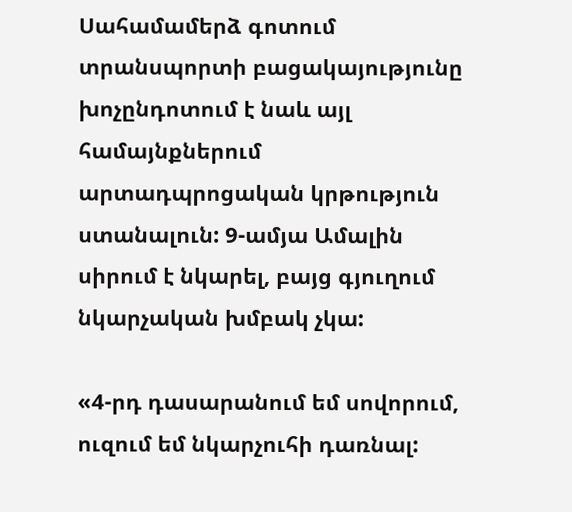Սահամամերձ գոտում տրանսպորտի բացակայությունը խոչընդոտում է նաև այլ համայնքներում արտադպրոցական կրթություն ստանալուն: 9-ամյա Ամալին սիրում է նկարել, բայց գյուղում նկարչական խմբակ չկա:

«4-րդ դասարանում եմ սովորում, ուզում եմ նկարչուհի դառնալ: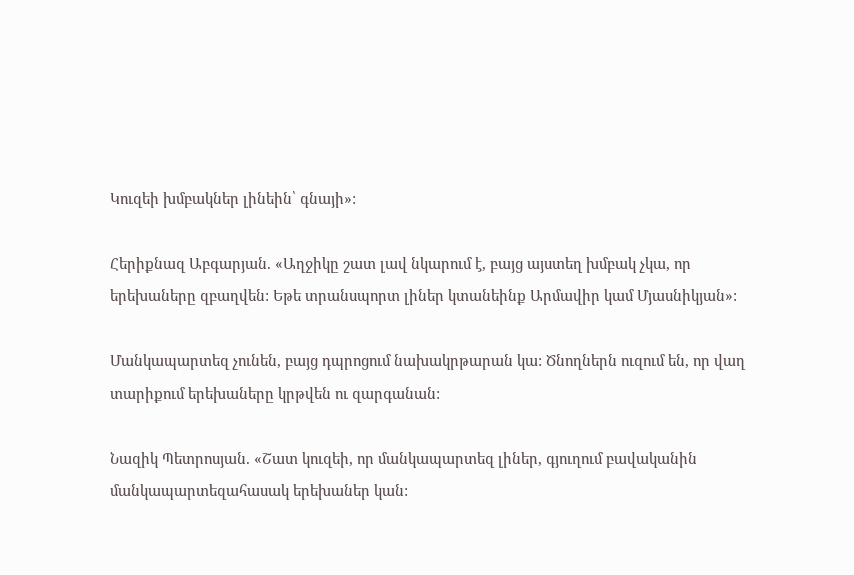Կուզեի խմբակներ լինեին՝ գնայի»:

Հերիքնազ Աբգարյան. «Աղջիկը շատ լավ նկարում է, բայց այստեղ խմբակ չկա, որ երեխաները զբաղվեն: Եթե տրանսպորտ լիներ կտանեինք Արմավիր կամ Մյասնիկյան»:

Մանկապարտեզ չունեն, բայց դպրոցում նախակրթարան կա: Ծնողներն ուզում են, որ վաղ տարիքում երեխաները կրթվեն ու զարգանան:

Նազիկ Պետրոսյան. «Շատ կուզեի, որ մանկապարտեզ լիներ, գյուղում բավականին մանկապարտեզահասակ երեխաներ կան: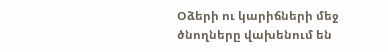Օձերի ու կարիճների մեջ ծնողները վախենում են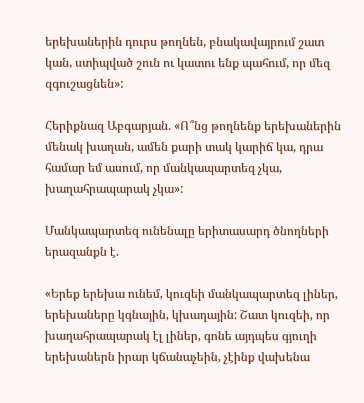երեխաներին դուրս թողնեն, բնակավայրում շատ կան, ստիպված շուն ու կատու ենք պահում, որ մեզ զգուշացնեն»:

Հերիքնազ Աբգարյան. «Ո՞նց թողնենք երեխաներին մենակ խաղան, ամեն քարի տակ կարիճ կա, դրա համար եմ ասում, որ մանկապարտեզ չկա, խաղահրապարակ չկա»:

Մանկապարտեզ ունենալը երիտասարդ ծնողների երազանքն է.

«Երեք երեխա ունեմ, կուզեի մանկապարտեզ լիներ, երեխաները կգնային, կխաղային: Շատ կուզեի, որ խաղահրապարակ էլ լիներ, գոնե այդպես գյուղի երեխաներն իրար կճանաչեին, չէինք վախենա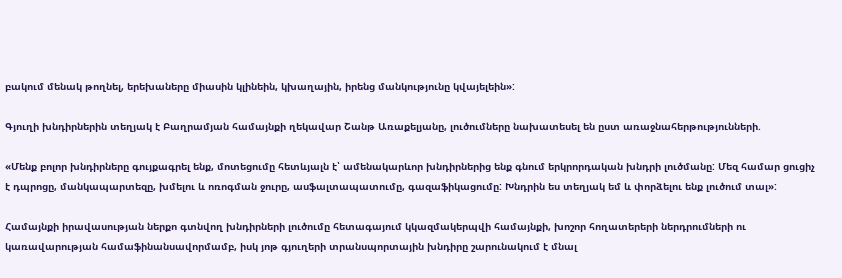բակում մենակ թողնել, երեխաները միասին կլինեին, կխաղային, իրենց մանկությունը կվայելեին»:

Գյուղի խնդիրներին տեղյակ է Բաղրամյան համայնքի ղեկավար Շանթ Առաքելյանը, լուծումները նախատեսել են ըստ առաջնահերթությունների.

«Մենք բոլոր խնդիրները գույքագրել ենք, մոտեցումը հետևյալն է՝ ամենակարևոր խնդիրներից ենք գնում երկրորդական խնդրի լուծմանը: Մեզ համար ցուցիչ է դպրոցը, մանկապարտեզը, խմելու և ոռոգման ջուրը, ասֆալտապատումը, գազաֆիկացումը: Խնդրին ես տեղյակ եմ և փորձելու ենք լուծում տալ»:

Համայնքի իրավասության ներքո գտնվող խնդիրների լուծումը հետագայում կկազմակերպվի համայնքի, խոշոր հողատերերի ներդրումների ու կառավարության համաֆինանսավորմամբ, իսկ յոթ գյուղերի տրանսպորտային խնդիրը շարունակում է մնալ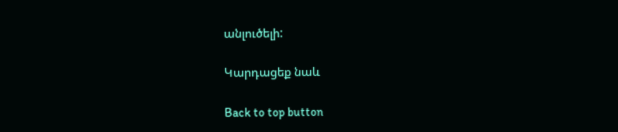անլուծելի:

Կարդացեք նաև

Back to top button